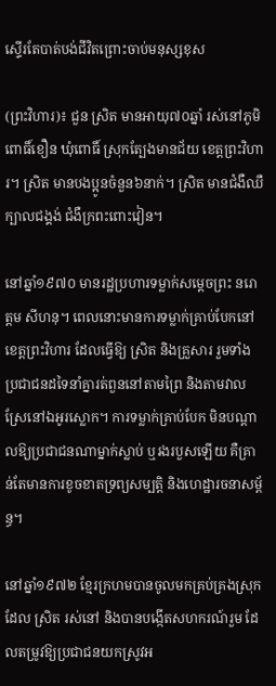ស្ទើរតែបាត់បង់ជីវិតព្រោះចាប់មនុស្សខុស

(ព្រះវិហារ)៖ ជួន ស្រិត មានអាយុ៧០ឆ្នាំ រស់នៅភូមិពោធិ៍ខឿន ឃុំពោធិ៍ ស្រុកត្បែងមានជ័យ ខេត្តព្រះវិហារ។ ស្រិត មានបងប្អូនចំនួន៦នាក់។ ស្រិត មានជំងឺឈឺក្បាលជង្គង់ ជំងឺក្រពះពោះវៀន។

នៅឆ្នាំ១៩៧០ មានរដ្ឋប្រហារទម្លាក់សម្តេចព្រះ នរោត្តម សីហនុ។ ពេលនោះមានការទម្លាក់គ្រាប់បែកនៅខេត្តព្រះវិហារ ដែលធ្វើឱ្យ ស្រិត និងគ្រួសារ រួមទាំងប្រជាជនដទៃនាំគ្នារត់ពួននៅតាមព្រៃ និងតាមវាលស្រែនៅឯអូរស្លោក។ ការទម្លាក់គ្រាប់បែក មិនបណ្ដាលឱ្យប្រជាជនណាម្នាក់ស្លាប់ ឬរងរបួសឡើយ គឺគ្រាន់តែមានការខូចខាតទ្រព្យសម្បត្តិ និងហេដ្ឋារចនាសម្ព័ន្ធ។

នៅឆ្នាំ១៩៧២ ខ្មែរក្រហមបានចូលមកគ្រប់គ្រងស្រុកដែល ស្រិត រស់នៅ និងបានបង្កើតសហករណ៍រួម ដែលតម្រូវឱ្យប្រជាជនយកស្រូវអ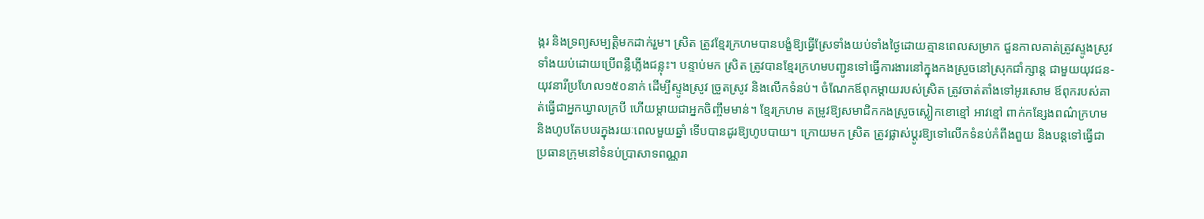ង្ករ និងទ្រព្យសម្បត្តិមកដាក់រួម។ ស្រិត ត្រូវខ្មែរក្រហមបានបង្ខំឱ្យធ្វើស្រែទាំងយប់ទាំងថ្ងៃដោយគ្មានពេលសម្រាក ជួនកាលគាត់ត្រូវស្ទូងស្រូវទាំងយប់ដោយប្រើពន្លឺភ្លើងជន្លុះ។ បន្ទាប់មក ស្រិត ត្រូវបានខ្មែរក្រហមបញ្ជូនទៅធ្វើការងារនៅក្នុងកងស្រួចនៅស្រុកជាំក្សាន្ត ជាមួយយុវជន-យុវនារីប្រហែល១៥០នាក់ ដើម្បីស្ទូងស្រូវ ច្រូតស្រូវ និងលើកទំនប់។ ចំណែកឪពុកម្តាយរបស់ស្រិត ត្រូវចាត់តាំងទៅអូរសោម ឪពុករបស់គាត់ធ្វើជាអ្នកឃ្វាលក្របី ហើយម្តាយជាអ្នកចិញ្ចឹមមាន់។ ខ្មែរក្រហម តម្រូវឱ្យសមាជិកកងស្រួចស្លៀកខោខ្មៅ អាវខ្មៅ ពាក់កន្សែងពណ៌ក្រហម និងហូបតែបបរក្នុងរយៈពេលមួយឆ្នាំ ទើបបានដូរឱ្យហូបបាយ។ ក្រោយមក ស្រិត ត្រូវផ្លាស់ប្តូរឱ្យទៅលើកទំនប់កំពីងពួយ និងបន្តទៅធ្វើជាប្រធានក្រុមនៅទំនប់ប្រាសាទពណ្ណរា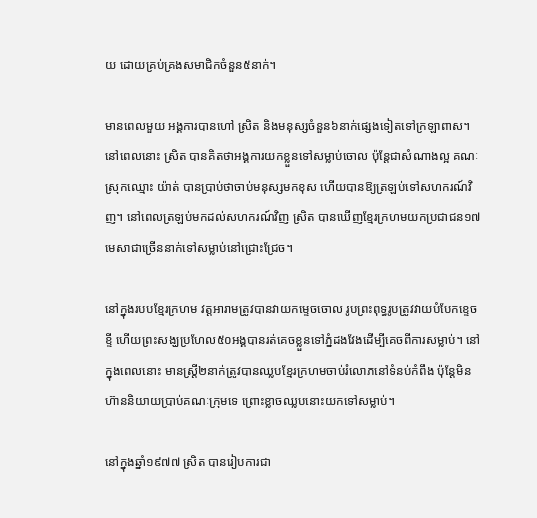យ ដោយគ្រប់គ្រងសមាជិកចំនួន៥នាក់។

មានពេលមួយ អង្គការបានហៅ ស្រិត និងមនុស្សចំនួន៦នាក់ផ្សេងទៀតទៅក្រឡាពាស។ នៅពេលនោះ ស្រិត បានគិតថាអង្គការយកខ្លួនទៅសម្លាប់ចោល ប៉ុន្តែជាសំណាងល្អ គណៈស្រុកឈ្មោះ យ៉ាត់ បានប្រាប់ថាចាប់មនុស្សមកខុស ហើយបានឱ្យត្រឡប់ទៅសហករណ៍វិញ។ នៅពេលត្រឡប់មកដល់សហករណ៍វិញ ស្រិត បានឃើញខ្មែរក្រហមយកប្រជាជន១៧មេសាជាច្រើននាក់ទៅសម្លាប់នៅជ្រោះជ្រែច។

នៅក្នុងរបបខ្មែរក្រហម វត្តអារាមត្រូវបានវាយកម្ទេចចោល រូបព្រះពុទ្ធរូបត្រូវវាយបំបែកខ្ទេចខ្ទី ហើយព្រះសង្ឃប្រហែល៥០អង្គបានរត់គេចខ្លួនទៅភ្នំដងវែងដើម្បីគេចពីការសម្លាប់។ នៅក្នុងពេលនោះ មានស្ត្រី២នាក់ត្រូវបានឈ្លបខ្មែរក្រហមចាប់រំលោភនៅទំនប់កំពឹង ប៉ុន្តែមិនហ៊ាននិយាយប្រាប់គណៈក្រុមទេ ព្រោះខ្លាចឈ្លបនោះយកទៅសម្លាប់។

នៅក្នុងឆ្នាំ១៩៧៧ ស្រិត បានរៀបការជា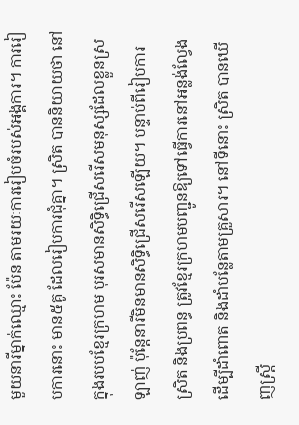មួយនារីម្នាក់ឈ្មោះ ប៉ែន តាមរយៈការរៀបចំរបស់អង្គការ។ ការរៀបការនោះ មាន៥គូ ដែលរៀបការជុំគ្នា។ ស្រិត បាននិយាយថា នៅក្នុងរបបខ្មែរក្រហម បុរសមានសិទ្ធិជ្រើសរើសមនុស្សដែលខ្លួនស្រឡាញ់ ប៉ុន្តែនារីមិនមានសិទ្ធិជ្រើសរើសឡើយ។ បន្ទាប់ពីរៀបការ ស្រិត និងប្រពន្ធ ត្រូវខ្មែរក្រហមបញ្ជូនឱ្យទៅធ្វើការនៅអន្លង់ល្វែង ដើម្បីដាំពោត និងដាំបន្លែតាមគ្រួសារ។ នៅទីនោះ ស្រិត បានឃើញស្ត្រី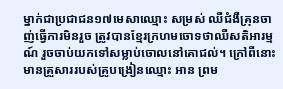ម្នាក់ជាប្រជាជន១៧មេសាឈ្មោះ សម្រស់ ឈឺជំងឺគ្រុនចាញ់ធ្វើការមិនរួច ត្រូវបានខ្មែរក្រហមចោទថាឈឺសតិអារម្មណ៍ រួចចាប់យកទៅសម្លាប់ចោលនៅគោជល់។ ក្រៅពីនោះមានគ្រួសាររបស់គ្រូបង្រៀនឈ្មោះ អាន ព្រម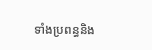ទាំងប្រពន្ធនិង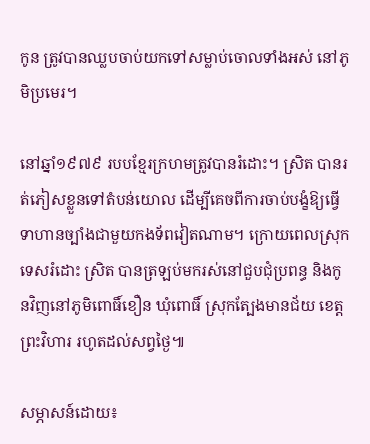កូន ត្រូវបានឈ្លបចាប់យកទៅសម្លាប់ចោលទាំងអស់ នៅភូមិប្រមេរ។

នៅឆ្នាំ១៩៧៩ របបខ្មែរក្រហមត្រូវបានរំដោះ។ ស្រិត បានរត់ភៀសខ្លួនទៅតំបន់យោល ដើម្បីគេចពីការចាប់បង្ខំឱ្យធ្វើទាហានច្បាំងជាមួយកងទ័ពវៀតណាម។ ក្រោយពេលស្រុកទេសរំដោះ ស្រិត បានត្រឡប់មករស់នៅជួបជុំប្រពន្ធ និងកូនវិញនៅភូមិពោធិ៍ខឿន ឃុំពោធិ៍ ស្រុកត្បែងមានជ័យ ខេត្តព្រះវិហារ រហូតដល់សព្វថ្ងៃ៕

សម្ភាសន៍ដោយ៖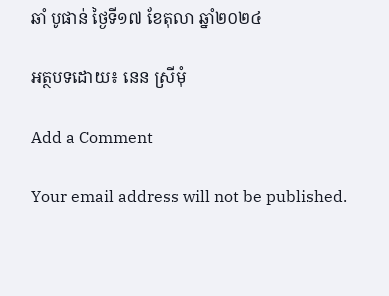ឆាំ បូផាន់ ថ្ងៃទី១៧ ខែតុលា ឆ្នាំ២០២៤

អត្ថបទដោយ៖ នេន ស្រីមុំ

Add a Comment

Your email address will not be published.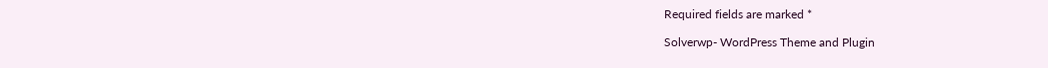Required fields are marked *

Solverwp- WordPress Theme and Plugin